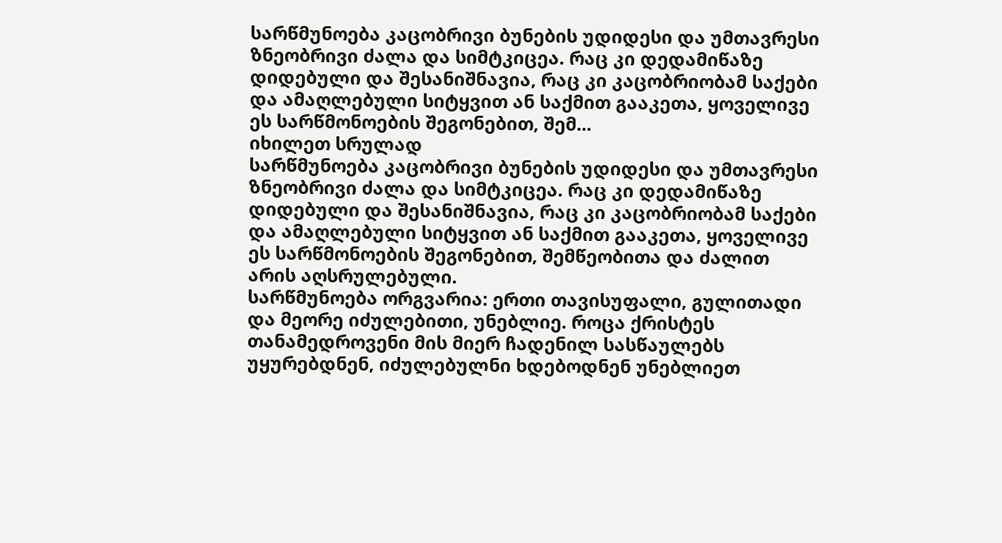სარწმუნოება კაცობრივი ბუნების უდიდესი და უმთავრესი ზნეობრივი ძალა და სიმტკიცეა. რაც კი დედამიწაზე დიდებული და შესანიშნავია, რაც კი კაცობრიობამ საქები და ამაღლებული სიტყვით ან საქმით გააკეთა, ყოველივე ეს სარწმონოების შეგონებით, შემ...
იხილეთ სრულად
სარწმუნოება კაცობრივი ბუნების უდიდესი და უმთავრესი ზნეობრივი ძალა და სიმტკიცეა. რაც კი დედამიწაზე დიდებული და შესანიშნავია, რაც კი კაცობრიობამ საქები და ამაღლებული სიტყვით ან საქმით გააკეთა, ყოველივე ეს სარწმონოების შეგონებით, შემწეობითა და ძალით არის აღსრულებული.
სარწმუნოება ორგვარია: ერთი თავისუფალი, გულითადი და მეორე იძულებითი, უნებლიე. როცა ქრისტეს თანამედროვენი მის მიერ ჩადენილ სასწაულებს უყურებდნენ, იძულებულნი ხდებოდნენ უნებლიეთ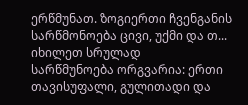ერწმუნათ. ზოგიერთი ჩვენგანის სარწმონოება ცივი, უქმი და თ...
იხილეთ სრულად
სარწმუნოება ორგვარია: ერთი თავისუფალი, გულითადი და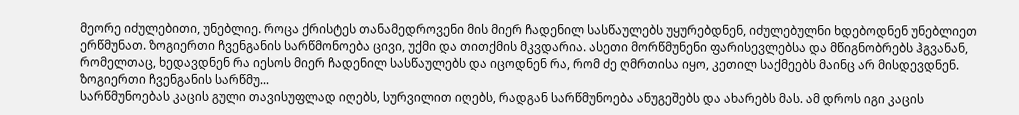მეორე იძულებითი, უნებლიე. როცა ქრისტეს თანამედროვენი მის მიერ ჩადენილ სასწაულებს უყურებდნენ, იძულებულნი ხდებოდნენ უნებლიეთ ერწმუნათ. ზოგიერთი ჩვენგანის სარწმონოება ცივი, უქმი და თითქმის მკვდარია. ასეთი მორწმუნენი ფარისევლებსა და მწიგნობრებს ჰგვანან, რომელთაც, ხედავდნენ რა იესოს მიერ ჩადენილ სასწაულებს და იცოდნენ რა, რომ ძე ღმრთისა იყო, კეთილ საქმეებს მაინც არ მისდევდნენ. ზოგიერთი ჩვენგანის სარწმუ...
სარწმუნოებას კაცის გული თავისუფლად იღებს, სურვილით იღებს, რადგან სარწმუნოება ანუგეშებს და ახარებს მას. ამ დროს იგი კაცის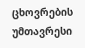ცხოვრების უმთავრესი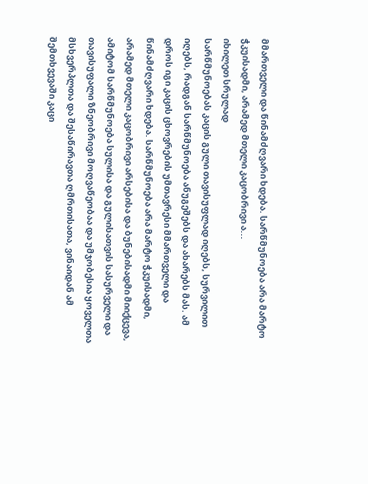მმართველი და წინამძღვარი ხდება. სარწმუნოება არა მარტო ჭკუისადმი, არამედ მთელი კაცობრივი ა...
იხილეთ სრულად
სარწმუნოებას კაცის გული თავისუფლად იღებს, სურვილით იღებს, რადგან სარწმუნოება ანუგეშებს და ახარებს მას. ამ დროს იგი კაცის ცხოვრების უმთავრესი მმართველი და წინამძღვარი ხდება. სარწმუნოება არა მარტო ჭკუისადმი, არამედ მთელი კაცობრივი არსებისა და ბუნებისადმი მიიქცევა, ამიტომ სარწმუნოება სულისა და გულისათვის სასურველი და თავისუფალი ზნეობრივი მოღვაწეობაა და უმჯობესია ყოველთა მსხვერპლთა და შესაწირავთა ღმრთისათა, ვინაიდან ამ შემთხვევაში კაცი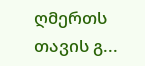ღმერთს თავის გ...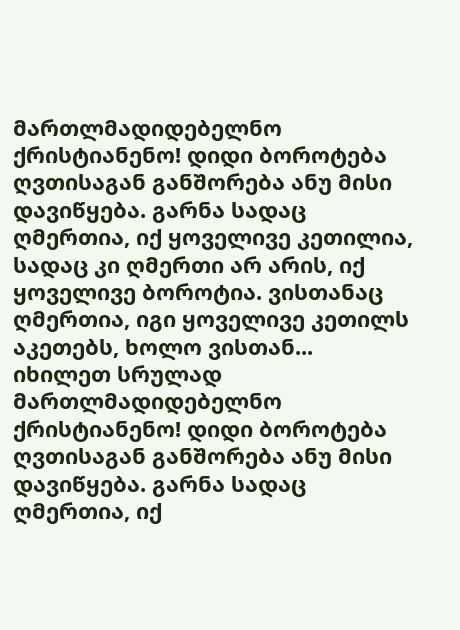მართლმადიდებელნო ქრისტიანენო! დიდი ბოროტება ღვთისაგან განშორება ანუ მისი დავიწყება. გარნა სადაც ღმერთია, იქ ყოველივე კეთილია, სადაც კი ღმერთი არ არის, იქ ყოველივე ბოროტია. ვისთანაც ღმერთია, იგი ყოველივე კეთილს აკეთებს, ხოლო ვისთან...
იხილეთ სრულად
მართლმადიდებელნო ქრისტიანენო! დიდი ბოროტება ღვთისაგან განშორება ანუ მისი დავიწყება. გარნა სადაც ღმერთია, იქ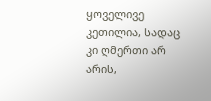ყოველივე კეთილია, სადაც კი ღმერთი არ არის,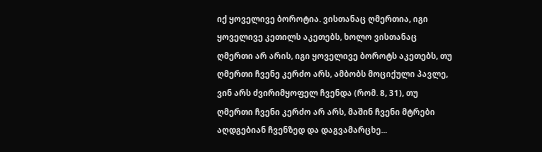იქ ყოველივე ბოროტია. ვისთანაც ღმერთია, იგი ყოველივე კეთილს აკეთებს, ხოლო ვისთანაც ღმერთი არ არის, იგი ყოველივე ბოროტს აკეთებს, თუ ღმერთი ჩვენე კერძო არს, ამბობს მოციქული პავლე, ვინ არს ძვირიმყოფელ ჩვენდა (რომ. 8, 31), თუ ღმერთი ჩვენი კერძო არ არს, მაშინ ჩვენი მტრები აღდგებიან ჩვენზედ და დაგვამარცხე...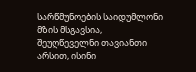სარწმუნოების საიდუმლონი მზის მსგავსია, შეუღწეველნი თავიანთი არსით, ისინი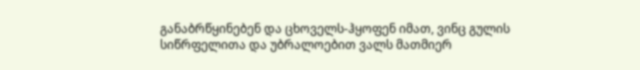განაბრწყინებენ და ცხოველს-ჰყოფენ იმათ, ვინც გულის სიწრფელითა და უბრალოებით ვალს მათმიერ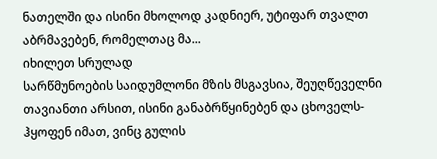ნათელში და ისინი მხოლოდ კადნიერ, უტიფარ თვალთ აბრმავებენ, რომელთაც მა...
იხილეთ სრულად
სარწმუნოების საიდუმლონი მზის მსგავსია, შეუღწეველნი თავიანთი არსით, ისინი განაბრწყინებენ და ცხოველს-ჰყოფენ იმათ, ვინც გულის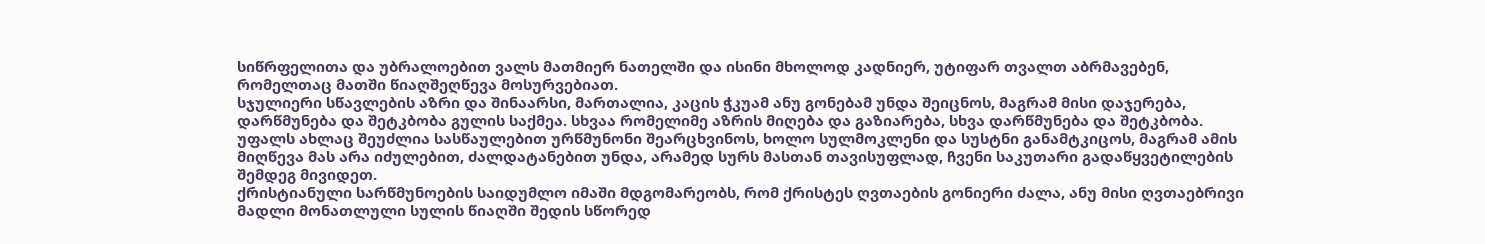სიწრფელითა და უბრალოებით ვალს მათმიერ ნათელში და ისინი მხოლოდ კადნიერ, უტიფარ თვალთ აბრმავებენ, რომელთაც მათში წიაღშეღწევა მოსურვებიათ.
სჯულიერი სწავლების აზრი და შინაარსი, მართალია, კაცის ჭკუამ ანუ გონებამ უნდა შეიცნოს, მაგრამ მისი დაჯერება, დარწმუნება და შეტკბობა გულის საქმეა. სხვაა რომელიმე აზრის მიღება და გაზიარება, სხვა დარწმუნება და შეტკბობა.
უფალს ახლაც შეუძლია სასწაულებით ურწმუნონი შეარცხვინოს, ხოლო სულმოკლენი და სუსტნი განამტკიცოს, მაგრამ ამის მიღწევა მას არა იძულებით, ძალდატანებით უნდა, არამედ სურს მასთან თავისუფლად, ჩვენი საკუთარი გადაწყვეტილების შემდეგ მივიდეთ.
ქრისტიანული სარწმუნოების საიდუმლო იმაში მდგომარეობს, რომ ქრისტეს ღვთაების გონიერი ძალა, ანუ მისი ღვთაებრივი მადლი მონათლული სულის წიაღში შედის სწორედ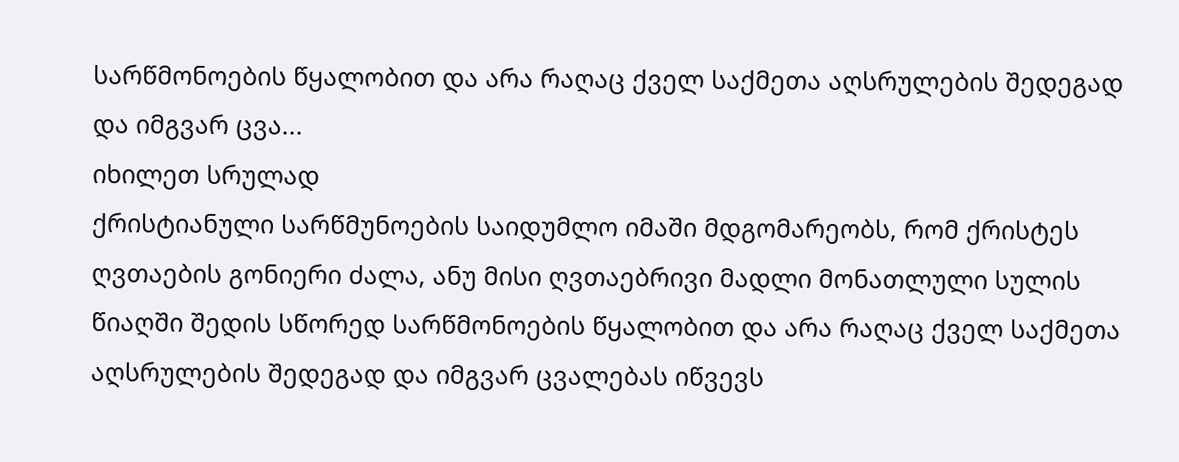სარწმონოების წყალობით და არა რაღაც ქველ საქმეთა აღსრულების შედეგად და იმგვარ ცვა...
იხილეთ სრულად
ქრისტიანული სარწმუნოების საიდუმლო იმაში მდგომარეობს, რომ ქრისტეს ღვთაების გონიერი ძალა, ანუ მისი ღვთაებრივი მადლი მონათლული სულის წიაღში შედის სწორედ სარწმონოების წყალობით და არა რაღაც ქველ საქმეთა აღსრულების შედეგად და იმგვარ ცვალებას იწვევს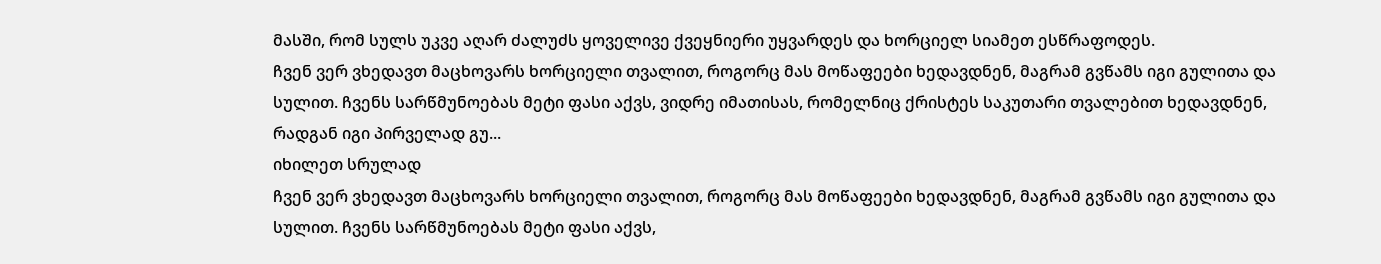მასში, რომ სულს უკვე აღარ ძალუძს ყოველივე ქვეყნიერი უყვარდეს და ხორციელ სიამეთ ესწრაფოდეს.
ჩვენ ვერ ვხედავთ მაცხოვარს ხორციელი თვალით, როგორც მას მოწაფეები ხედავდნენ, მაგრამ გვწამს იგი გულითა და სულით. ჩვენს სარწმუნოებას მეტი ფასი აქვს, ვიდრე იმათისას, რომელნიც ქრისტეს საკუთარი თვალებით ხედავდნენ, რადგან იგი პირველად გუ...
იხილეთ სრულად
ჩვენ ვერ ვხედავთ მაცხოვარს ხორციელი თვალით, როგორც მას მოწაფეები ხედავდნენ, მაგრამ გვწამს იგი გულითა და სულით. ჩვენს სარწმუნოებას მეტი ფასი აქვს,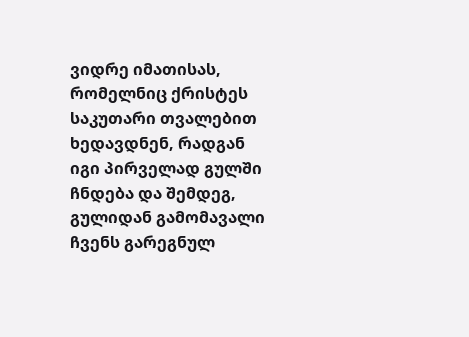ვიდრე იმათისას, რომელნიც ქრისტეს საკუთარი თვალებით ხედავდნენ, რადგან იგი პირველად გულში ჩნდება და შემდეგ, გულიდან გამომავალი ჩვენს გარეგნულ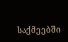საქმეებში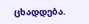ცხადდება.